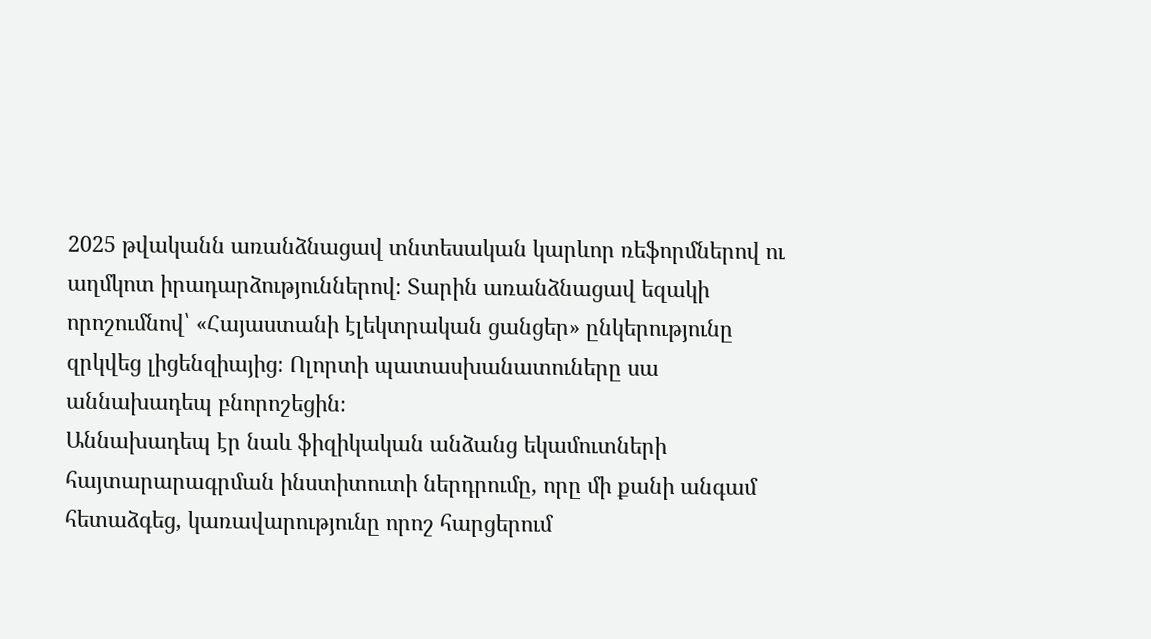2025 թվականն առանձնացավ տնտեսական կարևոր ռեֆորմներով ու աղմկոտ իրադարձություններով։ Տարին առանձնացավ եզակի որոշումնով՝ «Հայաստանի էլեկտրական ցանցեր» ընկերությունը զրկվեց լիցենզիայից։ Ոլորտի պատասխանատուները սա աննախադեպ բնորոշեցին։
Աննախադեպ էր նաև ֆիզիկական անձանց եկամուտների հայտարարագրման ինստիտուտի ներդրումը, որը մի քանի անգամ հետաձգեց, կառավարությունը որոշ հարցերում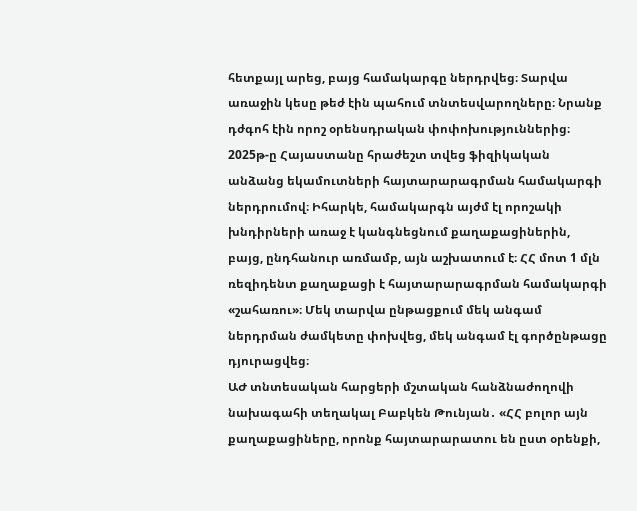հետքայլ արեց, բայց համակարգը ներդրվեց։ Տարվա առաջին կեսը թեժ էին պահում տնտեսվարողները։ Նրանք դժգոհ էին որոշ օրենսդրական փոփոխություններից։
2025թ-ը Հայաստանը հրաժեշտ տվեց ֆիզիկական անձանց եկամուտների հայտարարագրման համակարգի ներդրումով։ Իհարկե, համակարգն այժմ էլ որոշակի խնդիրների առաջ է կանգնեցնում քաղաքացիներին, բայց, ընդհանուր առմամբ, այն աշխատում է։ ՀՀ մոտ 1 մլն ռեզիդենտ քաղաքացի է հայտարարագրման համակարգի «շահառու»։ Մեկ տարվա ընթացքում մեկ անգամ ներդրման ժամկետը փոխվեց, մեկ անգամ էլ գործընթացը դյուրացվեց։
ԱԺ տնտեսական հարցերի մշտական հանձնաժողովի նախագահի տեղակալ Բաբկեն Թունյան․ «ՀՀ բոլոր այն քաղաքացիները, որոնք հայտարարատու են ըստ օրենքի,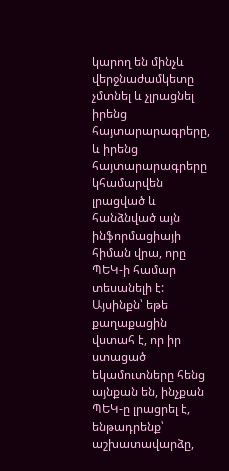կարող են մինչև վերջնաժամկետը չմտնել և չլրացնել իրենց հայտարարագրերը, և իրենց հայտարարագրերը կհամարվեն լրացված և հանձնված այն ինֆորմացիայի հիման վրա, որը ՊԵԿ-ի համար տեսանելի է: Այսինքն՝ եթե քաղաքացին վստահ է, որ իր ստացած եկամուտները հենց այնքան են, ինչքան ՊԵԿ-ը լրացրել է, ենթադրենք՝ աշխատավարձը,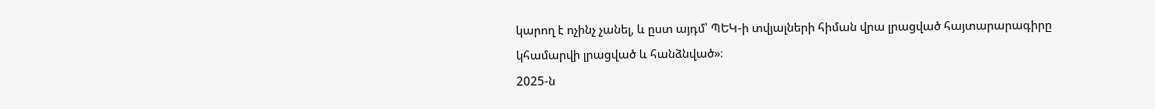կարող է ոչինչ չանել, և ըստ այդմ՝ ՊԵԿ-ի տվյալների հիման վրա լրացված հայտարարագիրը կհամարվի լրացված և հանձնված»։
2025-ն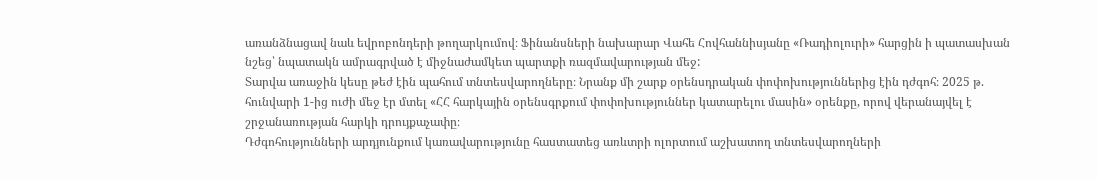առանձնացավ նաև եվրոբոնդերի թողարկումով։ Ֆինանսների նախարար Վահե Հովհաննիսյանը «Ռադիոլուրի» հարցին ի պատասխան նշեց՝ նպատակն ամրագրված է միջնաժամկետ պարտքի ռազմավարության մեջ:
Տարվա առաջին կեսը թեժ էին պահում տնտեսվարողները։ Նրանք մի շարք օրենսդրական փոփոխություններից էին դժգոհ։ 2025 թ. հունվարի 1-ից ուժի մեջ էր մտել «ՀՀ հարկային օրենսգրքում փոփոխություններ կատարելու մասին» օրենքը, որով վերանայվել է շրջանառության հարկի դրույքաչափը։
Դժգոհությունների արդյունքում կառավարությունը հաստատեց առևտրի ոլորտում աշխատող տնտեսվարողների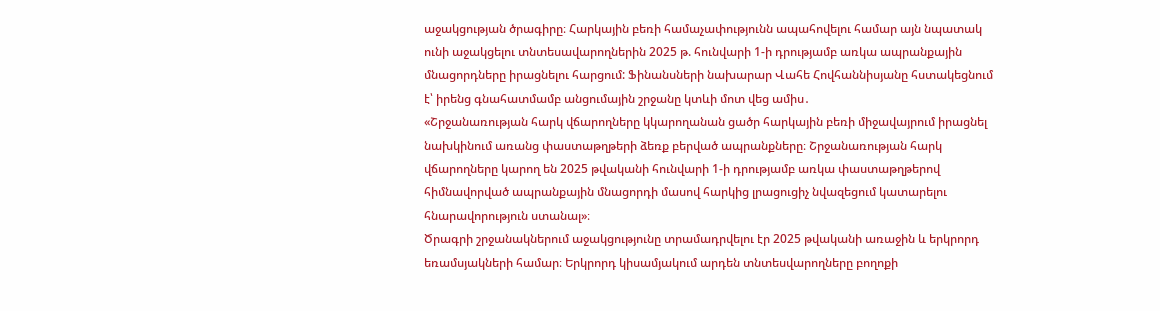աջակցության ծրագիրը։ Հարկային բեռի համաչափությունն ապահովելու համար այն նպատակ ունի աջակցելու տնտեսավարողներին 2025 թ. հունվարի 1-ի դրությամբ առկա ապրանքային մնացորդները իրացնելու հարցում: Ֆինանսների նախարար Վահե Հովհաննիսյանը հստակեցնում է՝ իրենց գնահատմամբ անցումային շրջանը կտևի մոտ վեց ամիս․
«Շրջանառության հարկ վճարողները կկարողանան ցածր հարկային բեռի միջավայրում իրացնել նախկինում առանց փաստաթղթերի ձեռք բերված ապրանքները։ Շրջանառության հարկ վճարողները կարող են 2025 թվականի հունվարի 1-ի դրությամբ առկա փաստաթղթերով հիմնավորված ապրանքային մնացորդի մասով հարկից լրացուցիչ նվազեցում կատարելու հնարավորություն ստանալ»։
Ծրագրի շրջանակներում աջակցությունը տրամադրվելու էր 2025 թվականի առաջին և երկրորդ եռամսյակների համար։ Երկրորդ կիսամյակում արդեն տնտեսվարողները բողոքի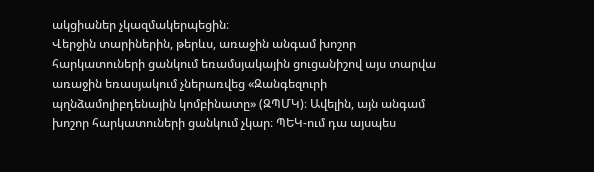ակցիաներ չկազմակերպեցին։
Վերջին տարիներին, թերևս, առաջին անգամ խոշոր հարկատուների ցանկում եռամսյակային ցուցանիշով այս տարվա առաջին եռասյակում չներառվեց «Զանգեզուրի պղնձամոլիբդենային կոմբինատը» (ԶՊՄԿ)։ Ավելին, այն անգամ խոշոր հարկատուների ցանկում չկար։ ՊԵԿ-ում դա այսպես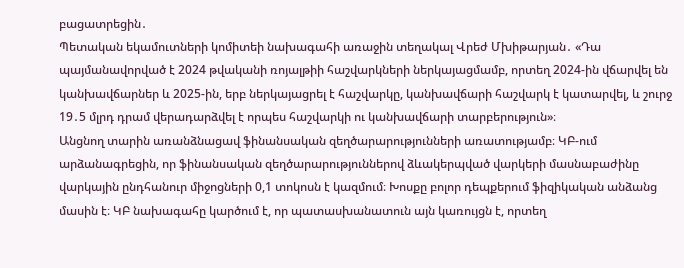բացատրեցին․
Պետական եկամուտների կոմիտեի նախագահի առաջին տեղակալ Վրեժ Մխիթարյան․ «Դա պայմանավորված է 2024 թվականի ռոյալթիի հաշվարկների ներկայացմամբ, որտեղ 2024-ին վճարվել են կանխավճարներ և 2025-ին, երբ ներկայացրել է հաշվարկը, կանխավճարի հաշվարկ է կատարվել, և շուրջ 19․5 մլրդ դրամ վերադարձվել է որպես հաշվարկի ու կանխավճարի տարբերություն»։
Անցնող տարին առանձնացավ ֆինանսական զեղծարարությունների առատությամբ։ ԿԲ-ում արձանագրեցին, որ ֆինանսական զեղծարարություններով ձևակերպված վարկերի մասնաբաժինը վարկային ընդհանուր միջոցների 0,1 տոկոսն է կազմում։ Խոսքը բոլոր դեպքերում ֆիզիկական անձանց մասին է։ ԿԲ նախագահը կարծում է, որ պատասխանատուն այն կառույցն է, որտեղ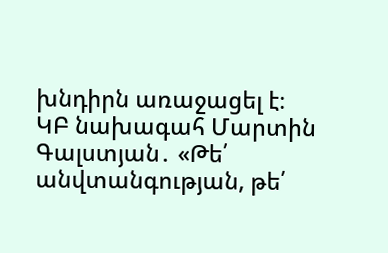խնդիրն առաջացել է։
ԿԲ նախագահ Մարտին Գալստյան․ «Թե՛ անվտանգության, թե՛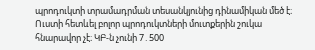պրոդուկտի տրամադրման տեսանկյունից դինամիկան մեծ է։ Ուստի հետևել բոլոր պրոդուկտների մուտքերին շուկա հնարավոր չէ։ ԿԲ-ն չունի 7․500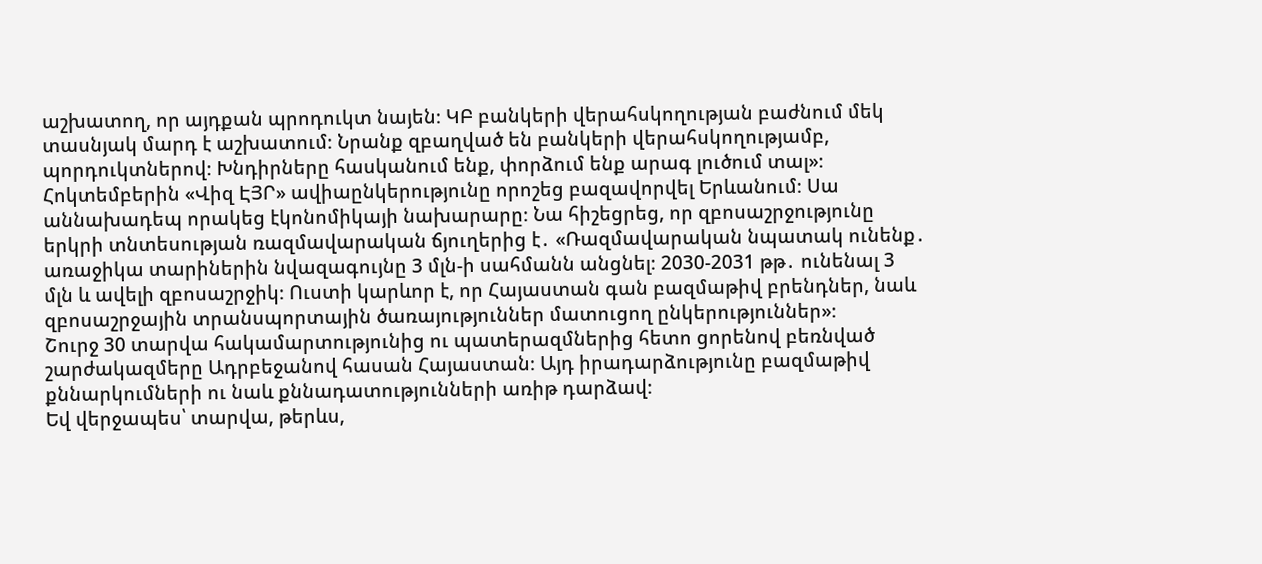աշխատող, որ այդքան պրոդուկտ նայեն։ ԿԲ բանկերի վերահսկողության բաժնում մեկ տասնյակ մարդ է աշխատում։ Նրանք զբաղված են բանկերի վերահսկողությամբ, պորդուկտներով։ Խնդիրները հասկանում ենք, փորձում ենք արագ լուծում տալ»։
Հոկտեմբերին «Վիզ ԷՅՐ» ավիաընկերությունը որոշեց բազավորվել Երևանում։ Սա աննախադեպ որակեց էկոնոմիկայի նախարարը։ Նա հիշեցրեց, որ զբոսաշրջությունը երկրի տնտեսության ռազմավարական ճյուղերից է․ «Ռազմավարական նպատակ ունենք․ առաջիկա տարիներին նվազագույնը 3 մլն-ի սահմանն անցնել։ 2030-2031 թթ․ ունենալ 3 մլն և ավելի զբոսաշրջիկ։ Ուստի կարևոր է, որ Հայաստան գան բազմաթիվ բրենդներ, նաև զբոսաշրջային տրանսպորտային ծառայություններ մատուցող ընկերություններ»։
Շուրջ 30 տարվա հակամարտությունից ու պատերազմներից հետո ցորենով բեռնված շարժակազմերը Ադրբեջանով հասան Հայաստան։ Այդ իրադարձությունը բազմաթիվ քննարկումների ու նաև քննադատությունների առիթ դարձավ։
Եվ վերջապես՝ տարվա, թերևս,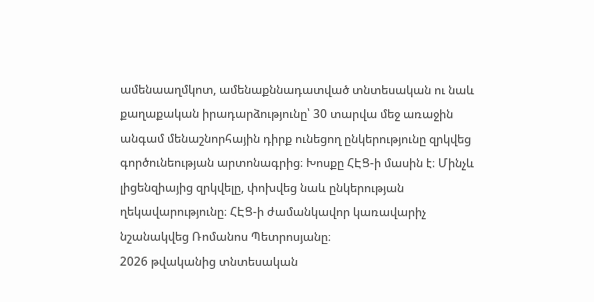ամենաաղմկոտ, ամենաքննադատված տնտեսական ու նաև քաղաքական իրադարձությունը՝ 30 տարվա մեջ առաջին անգամ մենաշնորհային դիրք ունեցող ընկերությունը զրկվեց գործունեության արտոնագրից։ Խոսքը ՀԷՑ-ի մասին է։ Մինչև լիցենզիայից զրկվելը, փոխվեց նաև ընկերության ղեկավարությունը։ ՀԷՑ-ի ժամանկավոր կառավարիչ նշանակվեց Ռոմանոս Պետրոսյանը։
2026 թվականից տնտեսական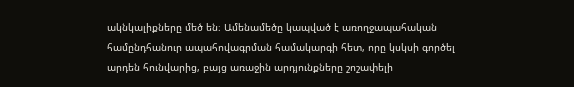ակնկալիքները մեծ են։ Ամենամեծը կապված է առողջապահական համընդհանուր ապահովագրման համակարգի հետ, որը կսկսի գործել արդեն հունվարից, բայց առաջին արդյունքները շոշափելի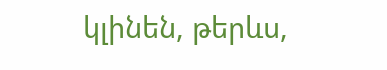կլինեն, թերևս,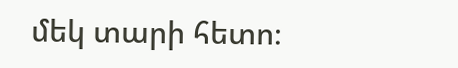մեկ տարի հետո։